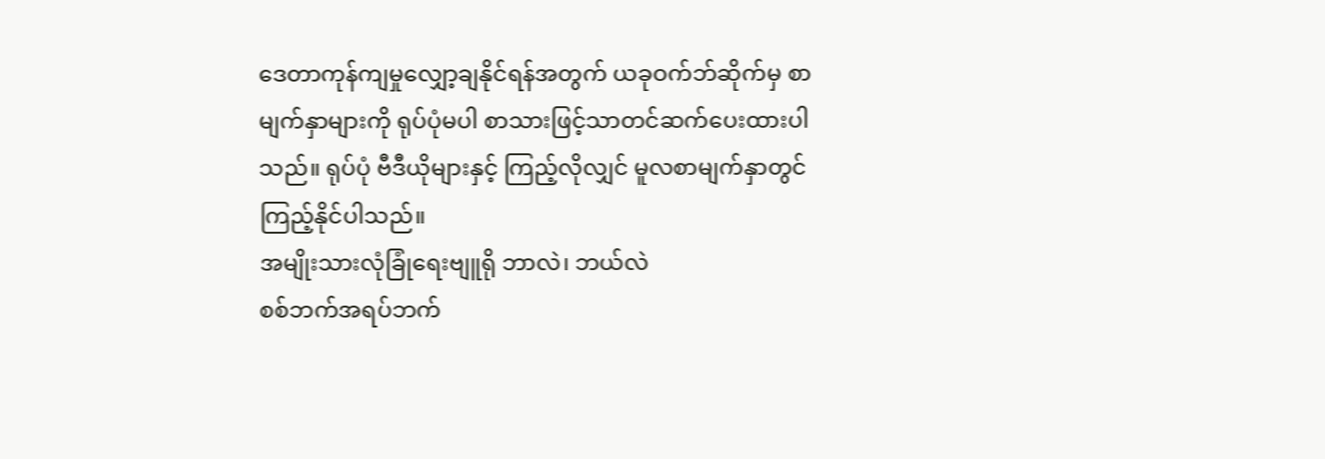ဒေတာကုန်ကျမှုလျှော့ချနိုင်ရန်အတွက် ယခုဝက်ဘ်ဆိုက်မှ စာမျက်နှာများကို ရုပ်ပုံမပါ စာသားဖြင့်သာတင်ဆက်ပေးထားပါသည်။ ရုပ်ပုံ ဗီဒီယိုများနှင့် ကြည့်လိုလျှင် မူလစာမျက်နှာတွင်ကြည့်နိုင်ပါသည်။
အမျိုးသားလုံခြုံရေးဗျူရို ဘာလဲ၊ ဘယ်လဲ
စစ်ဘက်အရပ်ဘက်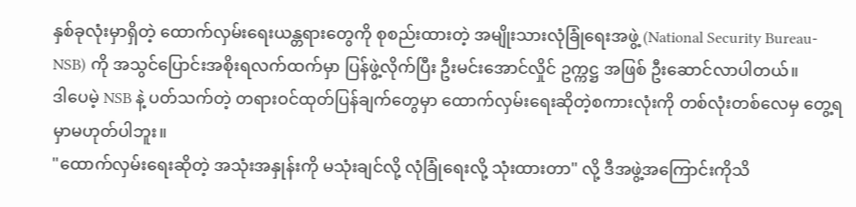နှစ်ခုလုံးမှာရှိတဲ့ ထောက်လှမ်းရေးယန္တရားတွေကို စုစည်းထားတဲ့ အမျိုးသားလုံခြုံရေးအဖွဲ့ (National Security Bureau- NSB) ကို အသွင်ပြောင်းအစိုးရလက်ထက်မှာ ပြန်ဖွဲ့လိုက်ပြီး ဦးမင်းအောင်လှိုင် ဥက္ကဋ္ဌ အဖြစ် ဦးဆောင်လာပါတယ်။
ဒါပေမဲ့ NSB နဲ့ ပတ်သက်တဲ့ တရားဝင်ထုတ်ပြန်ချက်တွေမှာ ထောက်လှမ်းရေးဆိုတဲ့စကားလုံးကို တစ်လုံးတစ်လေမှ တွေ့ရမှာမဟုတ်ပါဘူး။
"ထောက်လှမ်းရေးဆိုတဲ့ အသုံးအနှုန်းကို မသုံးချင်လို့ လုံခြုံရေးလို့ သုံးထားတာ" လို့ ဒီအဖွဲ့အကြောင်းကိုသိ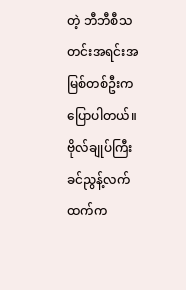တဲ့ ဘီဘီစီသတင်းအရင်းအမြစ်တစ်ဦးက ပြောပါတယ်။
ဗိုလ်ချုပ်ကြီးခင်ညွန့်လက်ထက်က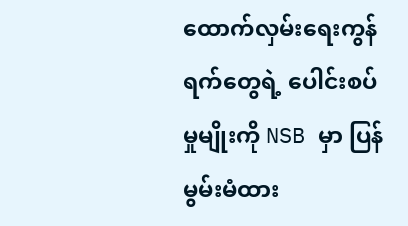ထောက်လှမ်းရေးကွန်ရက်တွေရဲ့ ပေါင်းစပ်မှုမျိုးကို NSB မှာ ပြန်မွမ်းမံထား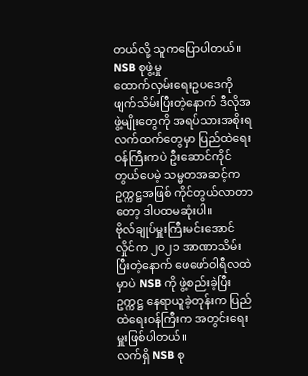တယ်လို့ သူကပြောပါတယ်။
NSB စုဖွဲ့မှု
ထောက်လှမ်းရေးဥပဒေကို ဖျက်သိမ်းပြီးတဲ့နောက် ဒီလိုအဖွဲ့မျိုးတွေကို အရပ်သားအစိုးရလက်ထက်တွေမှာ ပြည်ထဲရေးဝန်ကြီးကပဲ ဦးဆောင်ကိုင်တွယ်ပေမဲ့ သမ္မတအဆင့်က ဥက္ကဋ္ဌအဖြစ် ကိုင်တွယ်လာတာတော့ ဒါပထမဆုံးပါ။
ဗိုလ်ချုပ်မှူးကြီးမင်းအောင်လှိုင်က ၂၀၂၁ အာဏာသိမ်းပြီးတဲ့နောက် ဖေဖော်ဝါရီလထဲမှာပဲ NSB ကို ဖွဲ့စည်းခဲ့ပြီး ဥက္ကဋ္ဌ နေရာယူခဲ့တုန်းက ပြည်ထဲရေးဝန်ကြီးက အတွင်းရေးမှူးဖြစ်ပါတယ်။
လက်ရှိ NSB စု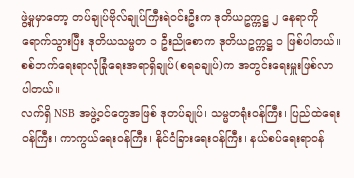ဖွဲ့မှုမှာတော့ တပ်ချုပ်ဗိုလ်ချုပ်ကြီးရဲဝင်းဦးက ဒုတိယဥက္ကဋ္ဌ ၂ နေရာကို ရောက်သွားပြီး ဒုတိယသမ္မတ ၁ ဦးညိုစောက ဒုတိယဥက္ကဋ္ဌ ၁ ဖြစ်ပါတယ်။
စစ်ဘက်ရေးရာလုံခြုံရေးအရာရှိချုပ်(စရခချုပ်)က အတွင်းရေးမှူးဖြစ်လာပါတယ်။
လက်ရှိ NSB အဖွဲ့ဝင်တွေအဖြစ် ဒုတပ်ချုပ်၊ သမ္မတရုံးဝန်ကြီး၊ ပြည်ထဲရေးဝန်ကြီး၊ ကာကွယ်ရေးဝန်ကြီး၊ နိုင်ငံခြားရေးဝန်ကြီး၊ နယ်စပ်ရေးရာဝန်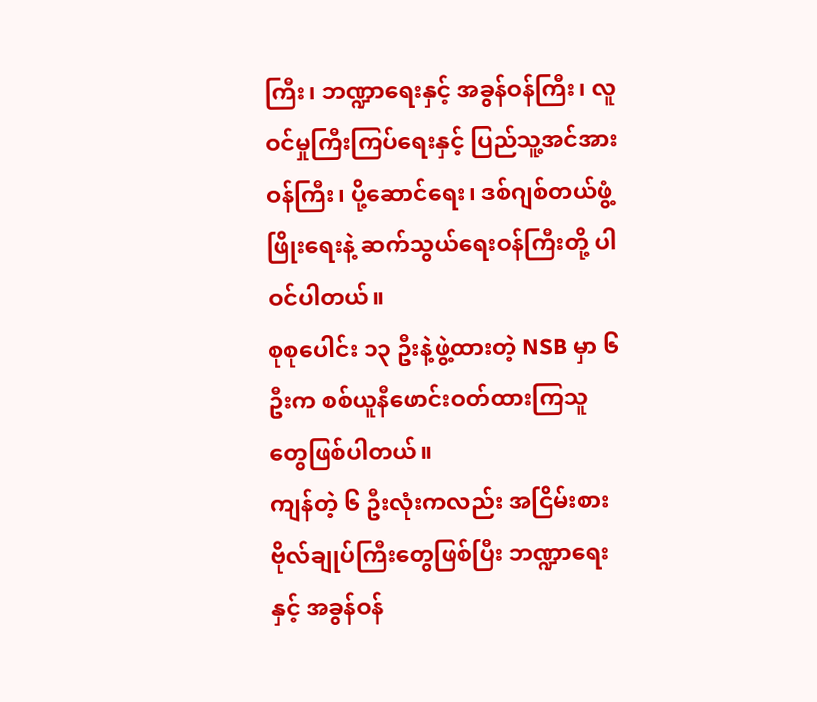ကြီး၊ ဘဏ္ဍာရေးနှင့် အခွန်ဝန်ကြီး၊ လူဝင်မှုကြီးကြပ်ရေးနှင့် ပြည်သူ့အင်အားဝန်ကြီး၊ ပို့ဆောင်ရေး၊ ဒစ်ဂျစ်တယ်ဖွံ့ဖြိုးရေးနဲ့ ဆက်သွယ်ရေးဝန်ကြီးတို့ ပါဝင်ပါတယ်။
စုစုပေါင်း ၁၃ ဦးနဲ့ဖွဲ့ထားတဲ့ NSB မှာ ၆ ဦးက စစ်ယူနီဖောင်းဝတ်ထားကြသူတွေဖြစ်ပါတယ်။
ကျန်တဲ့ ၆ ဦးလုံးကလည်း အငြိမ်းစားဗိုလ်ချုပ်ကြီးတွေဖြစ်ပြီး ဘဏ္ဍာရေးနှင့် အခွန်ဝန်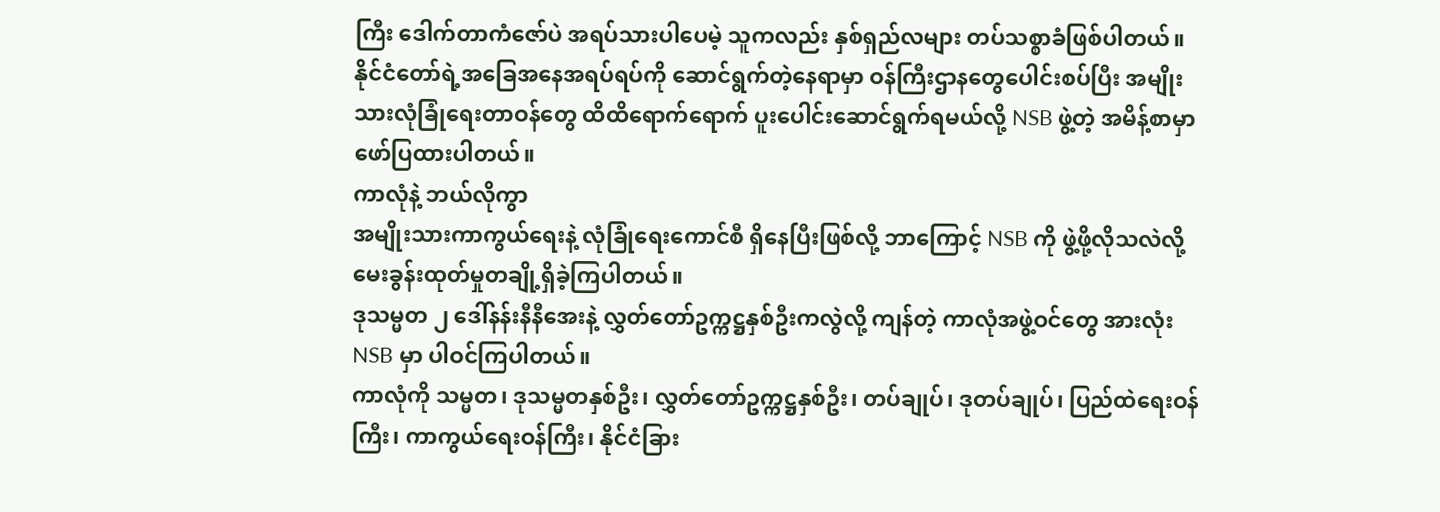ကြီး ဒေါက်တာကံဇော်ပဲ အရပ်သားပါပေမဲ့ သူကလည်း နှစ်ရှည်လများ တပ်သစ္စာခံဖြစ်ပါတယ်။
နိုင်ငံတော်ရဲ့အခြေအနေအရပ်ရပ်ကို ဆောင်ရွက်တဲ့နေရာမှာ ဝန်ကြီးဌာနတွေပေါင်းစပ်ပြီး အမျိုးသားလုံခြုံရေးတာဝန်တွေ ထိထိရောက်ရောက် ပူးပေါင်းဆောင်ရွက်ရမယ်လို့ NSB ဖွဲ့တဲ့ အမိန့်စာမှာ ဖော်ပြထားပါတယ်။
ကာလုံနဲ့ ဘယ်လိုကွာ
အမျိုးသားကာကွယ်ရေးနဲ့ လုံခြုံရေးကောင်စီ ရှိနေပြီးဖြစ်လို့ ဘာကြောင့် NSB ကို ဖွဲ့ဖို့လိုသလဲလို့ မေးခွန်းထုတ်မှုတချို့ရှိခဲ့ကြပါတယ်။
ဒုသမ္မတ ၂ ဒေါ်နန်းနီနီအေးနဲ့ လွှတ်တော်ဥက္ကဋ္ဌနှစ်ဦးကလွဲလို့ ကျန်တဲ့ ကာလုံအဖွဲ့ဝင်တွေ အားလုံး NSB မှာ ပါဝင်ကြပါတယ်။
ကာလုံကို သမ္မတ၊ ဒုသမ္မတနှစ်ဦး၊ လွှတ်တော်ဥက္ကဋ္ဌနှစ်ဦး၊ တပ်ချုပ်၊ ဒုတပ်ချုပ်၊ ပြည်ထဲရေးဝန်ကြီး၊ ကာကွယ်ရေးဝန်ကြီး၊ နိုင်ငံခြား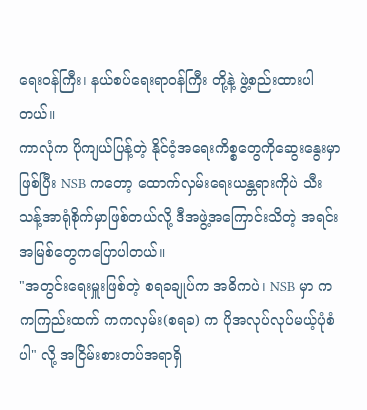ရေးဝန်ကြီး၊ နယ်စပ်ရေးရာဝန်ကြီး တို့နဲ့ ဖွဲ့စည်းထားပါတယ်။
ကာလုံက ပိုကျယ်ပြန့်တဲ့ နိုင်ငံ့အရေးကိစ္စတွေကိုဆွေးနွေးမှာဖြစ်ပြီး NSB ကတော့ ထောက်လှမ်းရေးယန္တရားကိုပဲ သီးသန့်အာရုံစိုက်မှာဖြစ်တယ်လို့ ဒီအဖွဲ့အကြောင်းသိတဲ့ အရင်းအမြစ်တွေကပြောပါတယ်။
"အတွင်းရေးမှူးဖြစ်တဲ့ စရခချုပ်က အဓိကပဲ၊ NSB မှာ ကကကြည်းထက် ကကလှမ်း(စရခ) က ပိုအလုပ်လုပ်မယ့်ပုံစံပါ" လို့ အငြိမ်းစားတပ်အရာရှိ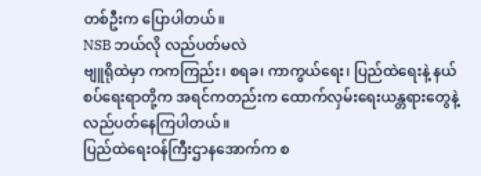တစ်ဦးက ပြောပါတယ်။
NSB ဘယ်လို လည်ပတ်မလဲ
ဗျူရိုထဲမှာ ကကကြည်း၊ စရခ၊ ကာကွယ်ရေး၊ ပြည်ထဲရေးနဲ့ နယ်စပ်ရေးရာတို့က အရင်ကတည်းက ထောက်လှမ်းရေးယန္တရားတွေနဲ့ လည်ပတ်နေကြပါတယ်။
ပြည်ထဲရေးဝန်ကြီးဌာနအောက်က စ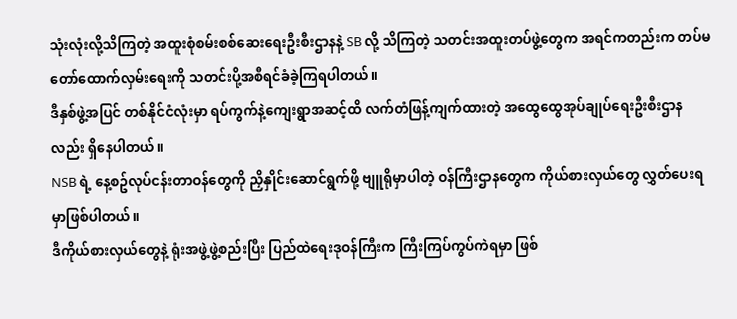သုံးလုံးလို့သိကြတဲ့ အထူးစုံစမ်းစစ်ဆေးရေးဦးစီးဌာနနဲ့ SB လို့ သိကြတဲ့ သတင်းအထူးတပ်ဖွဲ့တွေက အရင်ကတည်းက တပ်မတော်ထောက်လှမ်းရေးကို သတင်းပို့အစီရင်ခံခဲ့ကြရပါတယ်။
ဒီနှစ်ဖွဲ့အပြင် တစ်နိုင်ငံလုံးမှာ ရပ်ကွက်နဲ့ကျေးရွာအဆင့်ထိ လက်တံဖြန့်ကျက်ထားတဲ့ အထွေထွေအုပ်ချုပ်ရေးဦးစီးဌာနလည်း ရှိနေပါတယ်။
NSB ရဲ့ နေ့စဥ်လုပ်ငန်းတာဝန်တွေကို ညှိနှိုင်းဆောင်ရွက်ဖို့ ဗျူရိုမှာပါတဲ့ ဝန်ကြီးဌာနတွေက ကိုယ်စားလှယ်တွေ လွှတ်ပေးရမှာဖြစ်ပါတယ်။
ဒီကိုယ်စားလှယ်တွေနဲ့ ရုံးအဖွဲ့ဖွဲ့စည်းပြီး ပြည်ထဲရေးဒုဝန်ကြီးက ကြီးကြပ်ကွပ်ကဲရမှာ ဖြစ်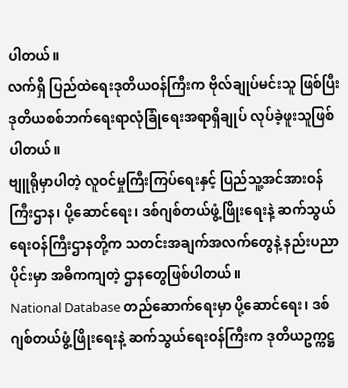ပါတယ်။
လက်ရှိ ပြည်ထဲရေးဒုတိယဝန်ကြီးက ဗိုလ်ချုပ်မင်းသူ ဖြစ်ပြီး ဒုတိယစစ်ဘက်ရေးရာလုံခြုံရေးအရာရှိချုပ် လုပ်ခဲ့ဖူးသူဖြစ်ပါတယ်။
ဗျူရိုမှာပါတဲ့ လူဝင်မှုကြီးကြပ်ရေးနှင့် ပြည်သူ့အင်အားဝန်ကြီးဌာန၊ ပို့ဆောင်ရေး၊ ဒစ်ဂျစ်တယ်ဖွံ့ဖြိုးရေးနဲ့ ဆက်သွယ်ရေးဝန်ကြီးဌာနတို့က သတင်းအချက်အလက်တွေနဲ့ နည်းပညာပိုင်းမှာ အဓိကကျတဲ့ ဌာနတွေဖြစ်ပါတယ်။
National Database တည်ဆောက်ရေးမှာ ပို့ဆောင်ရေး၊ ဒစ်ဂျစ်တယ်ဖွံ့ဖြိုးရေးနဲ့ ဆက်သွယ်ရေးဝန်ကြီးက ဒုတိယဥက္ကဋ္ဌ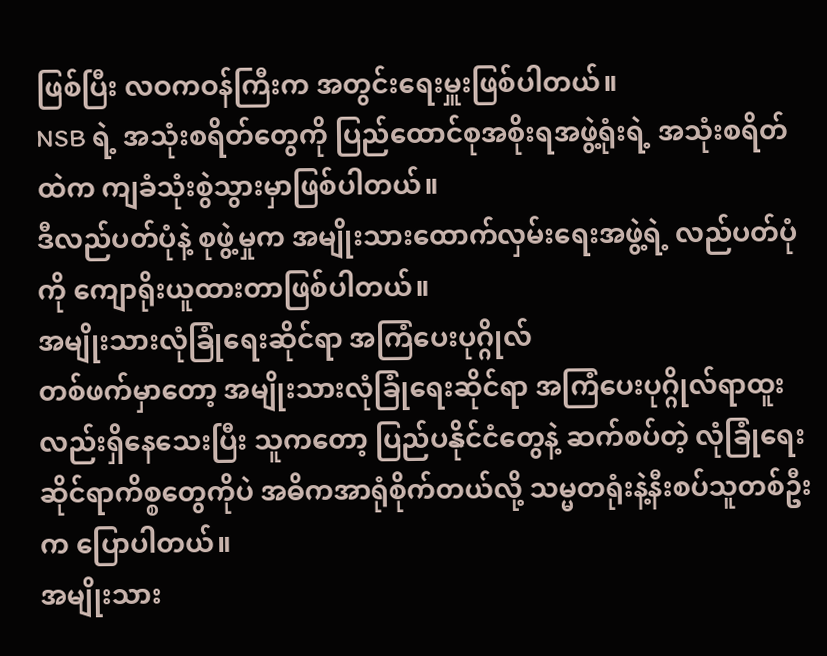ဖြစ်ပြီး လဝကဝန်ကြီးက အတွင်းရေးမှူးဖြစ်ပါတယ်။
NSB ရဲ့ အသုံးစရိတ်တွေကို ပြည်ထောင်စုအစိုးရအဖွဲ့ရုံးရဲ့ အသုံးစရိတ်ထဲက ကျခံသုံးစွဲသွားမှာဖြစ်ပါတယ်။
ဒီလည်ပတ်ပုံနဲ့ စုဖွဲ့မှုက အမျိုးသားထောက်လှမ်းရေးအဖွဲ့ရဲ့ လည်ပတ်ပုံကို ကျောရိုးယူထားတာဖြစ်ပါတယ်။
အမျိုးသားလုံခြုံရေးဆိုင်ရာ အကြံပေးပုဂ္ဂိုလ်
တစ်ဖက်မှာတော့ အမျိုးသားလုံခြုံရေးဆိုင်ရာ အကြံပေးပုဂ္ဂိုလ်ရာထူးလည်းရှိနေသေးပြီး သူကတော့ ပြည်ပနိုင်ငံတွေနဲ့ ဆက်စပ်တဲ့ လုံခြုံရေးဆိုင်ရာကိစ္စတွေကိုပဲ အဓိကအာရုံစိုက်တယ်လို့ သမ္မတရုံးနဲ့နီးစပ်သူတစ်ဦးက ပြောပါတယ်။
အမျိုးသား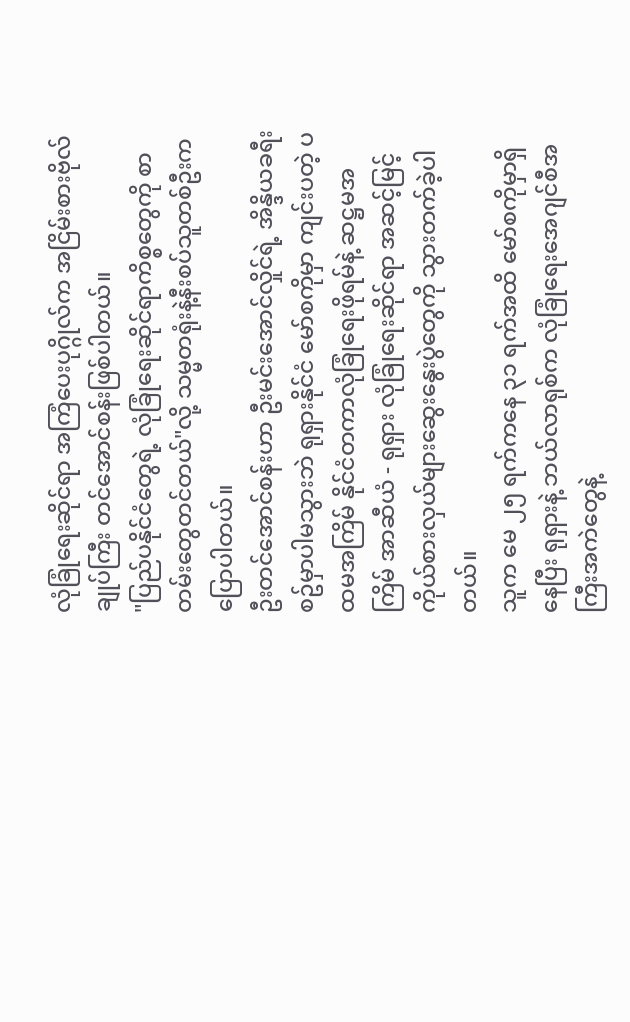လုံခြုံရေးဆိုင်ရာ အကြံပေးပုဂ္ဂိုလ်က အငြိမ်းစားဗိုလ်ချုပ်ကြီး တင်အောင်စန်းဖြစ်ပါတယ်။
"ပြည်ပနိုင်ငံတွေရဲ့ လုံခြုံရေးဆိုင်ရာကိစ္စတွေကို စာတမ်းတွေတင်တယ်"လို့ သမ္မတရုံးနဲ့နီးစပ်သူတစ်ဦးက ပြောပါတယ်။
ဦးတင်အောင်စန်းဟာ ဦးမင်းအောင်လှိုင်ရဲ့ အိန္ဒိယခရီးစဥ်မှာပါမသွားဘဲ ရုရှားနိုင်ငံ မော်စကိုမှာ ကျင်းပတဲ့ ပထမအကြိမ် နိုင်ငံတကာလုံခြုံရေးဖိုရမ်နဲ့ ဆဋ္ဌမအကြိမ် အာဆီယံ - ရုရှား လုံခြုံရေးဆိုင်ရာ အဆင့်မြင့်ကိုယ်စားလှယ်များဆွေးနွေးပွဲတွေကို သွားတက်ခဲ့ပါတယ်။
သူက မေ ၂၅ ရက်ကနေ ၃၁ ရက်အထိ မော်စကိုမှာရှိနေပြီး ရုရှားနဲ့ ဘယ်လာရုစ်က လုံခြုံရေးအေဂျင်စီအကြီးအကဲတွေနဲ့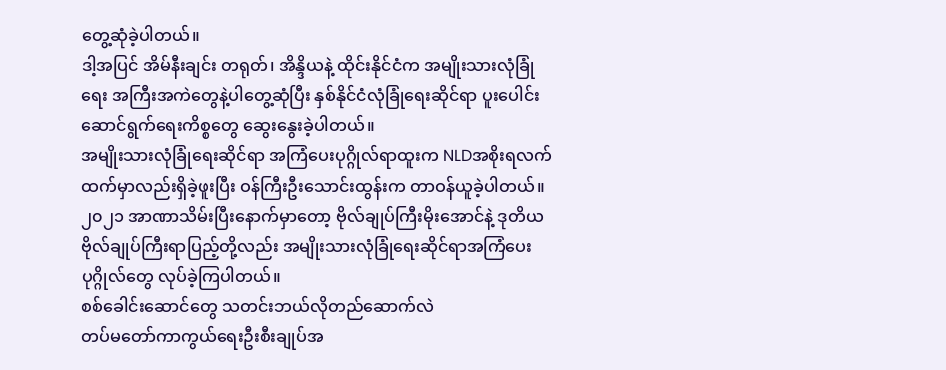တွေ့ဆုံခဲ့ပါတယ်။
ဒါ့အပြင် အိမ်နီးချင်း တရုတ်၊ အိန္ဒိယနဲ့ ထိုင်းနိုင်ငံက အမျိုးသားလုံခြုံရေး အကြီးအကဲတွေနဲ့ပါတွေ့ဆုံပြီး နှစ်နိုင်ငံလုံခြုံရေးဆိုင်ရာ ပူးပေါင်းဆောင်ရွက်ရေးကိစ္စတွေ ဆွေးနွေးခဲ့ပါတယ်။
အမျိုးသားလုံခြုံရေးဆိုင်ရာ အကြံပေးပုဂ္ဂိုလ်ရာထူးက NLDအစိုးရလက်ထက်မှာလည်းရှိခဲ့ဖူးပြီး ဝန်ကြီးဦးသောင်းထွန်းက တာဝန်ယူခဲ့ပါတယ်။
၂၀၂၁ အာဏာသိမ်းပြီးနောက်မှာတော့ ဗိုလ်ချုပ်ကြီးမိုးအောင်နဲ့ ဒုတိယဗိုလ်ချုပ်ကြီးရာပြည့်တို့လည်း အမျိုးသားလုံခြုံရေးဆိုင်ရာအကြံပေးပုဂ္ဂိုလ်တွေ လုပ်ခဲ့ကြပါတယ်။
စစ်ခေါင်းဆောင်တွေ သတင်းဘယ်လိုတည်ဆောက်လဲ
တပ်မတော်ကာကွယ်ရေးဦးစီးချုပ်အ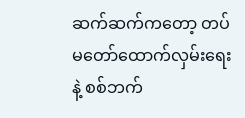ဆက်ဆက်ကတော့ တပ်မတော်ထောက်လှမ်းရေးနဲ့ စစ်ဘက်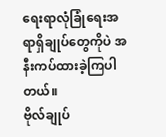ရေးရာလုံခြုံရေးအရာရှိချုပ်တွေကိုပဲ အနီးကပ်ထားခဲ့ကြပါတယ်။
ဗိုလ်ချုပ်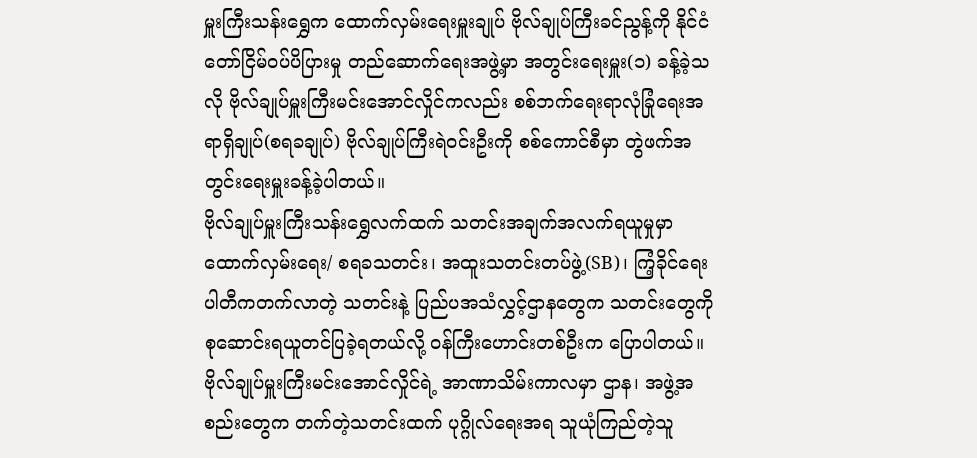မှူးကြီးသန်းရွှေက ထောက်လှမ်းရေးမှူးချုပ် ဗိုလ်ချုပ်ကြီးခင်ညွန့်ကို နိုင်ငံတော်ငြိမ်ဝပ်ပိပြားမှု တည်ဆောက်ရေးအဖွဲ့မှာ အတွင်းရေးမှူး(၁) ခန့်ခဲ့သလို ဗိုလ်ချုပ်မှူးကြီးမင်းအောင်လှိုင်ကလည်း စစ်ဘက်ရေးရာလုံခြုံရေးအရာရှိချုပ်(စရခချုပ်) ဗိုလ်ချုပ်ကြီးရဲဝင်းဦးကို စစ်ကောင်စီမှာ တွဲဖက်အတွင်းရေးမှူးခန့်ခဲ့ပါတယ်။
ဗိုလ်ချုပ်မှူးကြီးသန်းရွှေလက်ထက် သတင်းအချက်အလက်ရယူမှုမှာ ထောက်လှမ်းရေး/ စရခသတင်း၊ အထူးသတင်းတပ်ဖွဲ့(SB)၊ ကြံ့ခိုင်ရေးပါတီကတက်လာတဲ့ သတင်းနဲ့ ပြည်ပအသံလွှင့်ဌာနတွေက သတင်းတွေကိုစုဆောင်းရယူတင်ပြခဲ့ရတယ်လို့ ဝန်ကြီးဟောင်းတစ်ဦးက ပြောပါတယ်။
ဗိုလ်ချုပ်မှူးကြီးမင်းအောင်လှိုင်ရဲ့ အာဏာသိမ်းကာလမှာ ဌာန၊ အဖွဲ့အစည်းတွေက တက်တဲ့သတင်းထက် ပုဂ္ဂိုလ်ရေးအရ သူယုံကြည်တဲ့သူ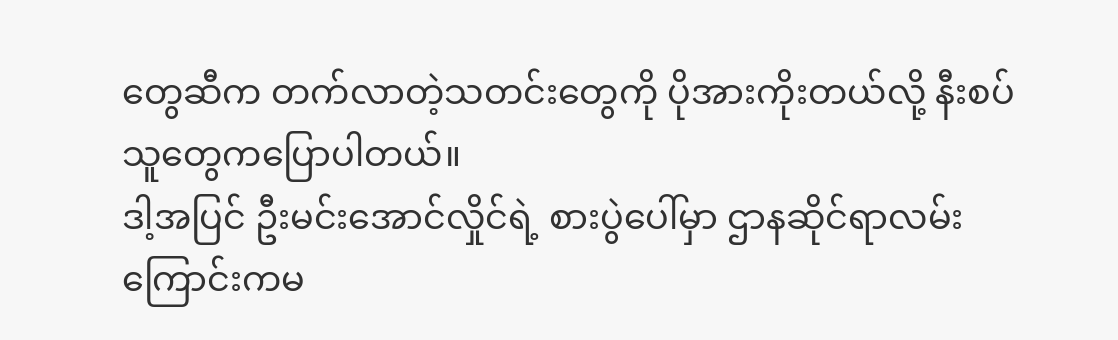တွေဆီက တက်လာတဲ့သတင်းတွေကို ပိုအားကိုးတယ်လို့ နီးစပ်သူတွေကပြောပါတယ်။
ဒါ့အပြင် ဦးမင်းအောင်လှိုင်ရဲ့ စားပွဲပေါ်မှာ ဌာနဆိုင်ရာလမ်းကြောင်းကမ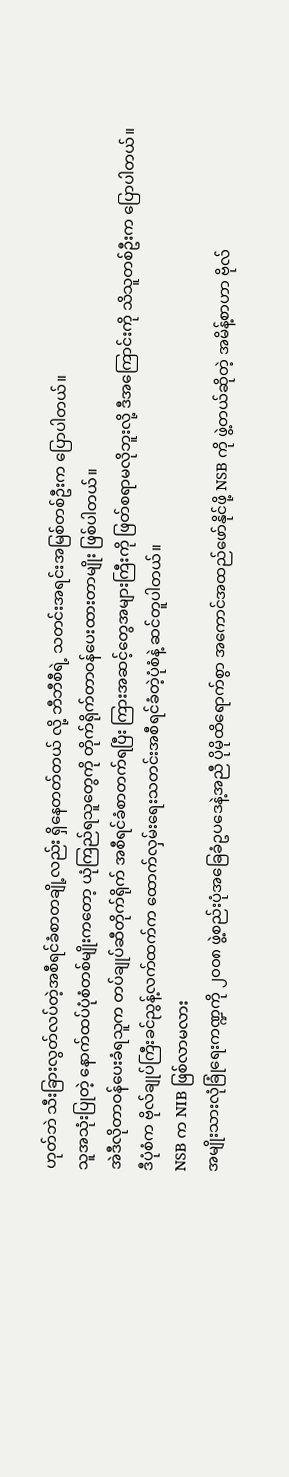ဟုတ်ဘဲ သီးခြားလွတ်လပ်တဲ့အစီရင်ခံစာတချို့လည်း ရှိနေတတ်တယ် လို့ ဘီဘီစီရဲ့ သတင်းအရင်းအမြစ်တစ်ဦးက ပြောပါတယ်။
သူအသုံးပြုတဲ့ နောက်ထပ်ပုံစံတစ်မျိုးကတော့ ယုံကြည်ရသူတွေကို တိုက်ရိုက်တာဝန်ပေးထားတာမျိုး ဖြစ်ပါတယ်။
အဲဒီလိုတာဝန်ပေးခံရသူက တပ်ချုပ်ဆီတိုက်ရိုက် အစီရင်ခံစာတက်ရပြီး ကြားအဆင့်တွေအများကြီးကို ဖြတ်စရာမလိုဘူးလို့ ဒီအကြောင်းကို သိသူတစ်ဦးက ပြောပါတယ်။
ဒီပုံစံက ဗိုလ်ချုပ်ကြီးခင်ညွန့်လက်ထက်က ထောက်လှမ်းရေးသတင်းအစီရင်ခံတဲ့ပုံစံနဲ့ ဆင်တူပါတယ်။
NSB က NIB ဖြစ်လာမလား
အမျိုးသားလုံခြုံရေးကဏ္ဍကို ၂၀၀၈ ဖွဲ့စည်းပုံအခြေခံဥပဒေနဲ့အညီ ပိုမိုထိရောက်စွာ အကောင်အထည်ဖော်နိုင်ဖို့ NSB ကို ဖွဲ့တယ်ဆိုတဲ့ အမိန့်စာဟာ ဗိုလ်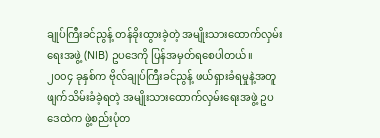ချုပ်ကြီးခင်ညွန့် တန်ခိုးထွားခဲ့တဲ့ အမျိုးသားထောက်လှမ်းရေးအဖွဲ့ (NIB) ဥပဒေကို ပြန်အမှတ်ရစေပါတယ်။
၂၀၀၄ ခုနှစ်က ဗိုလ်ချုပ်ကြီးခင်ညွန့် ဖယ်ရှားခံရမှုနဲ့အတူ ဖျက်သိမ်းခံခဲ့ရတဲ့ အမျိုးသားထောက်လှမ်းရေးအဖွဲ့ ဥပဒေထဲက ဖွဲ့စည်းပုံတ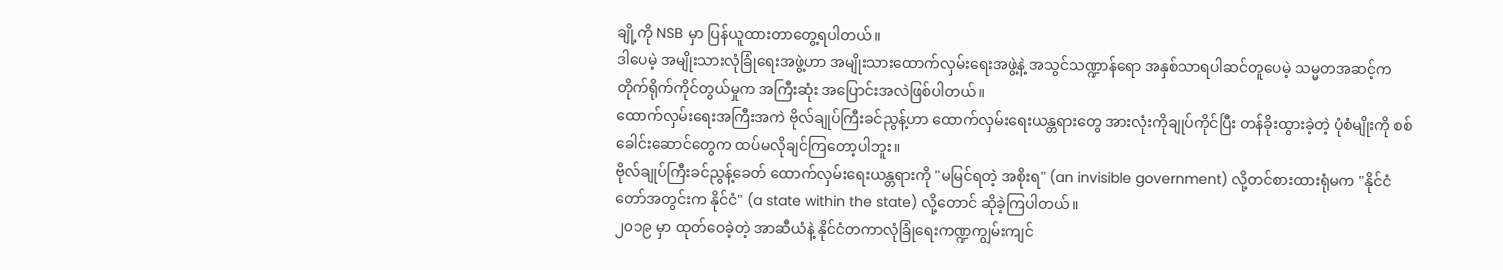ချို့ကို NSB မှာ ပြန်ယူထားတာတွေ့ရပါတယ်။
ဒါပေမဲ့ အမျိုးသားလုံခြုံရေးအဖွဲ့ဟာ အမျိုးသားထောက်လှမ်းရေးအဖွဲ့နဲ့ အသွင်သဏ္ဍာန်ရော အနှစ်သာရပါဆင်တူပေမဲ့ သမ္မတအဆင့်က တိုက်ရိုက်ကိုင်တွယ်မှုက အကြီးဆုံး အပြောင်းအလဲဖြစ်ပါတယ်။
ထောက်လှမ်းရေးအကြီးအကဲ ဗိုလ်ချုပ်ကြီးခင်ညွန့်ဟာ ထောက်လှမ်းရေးယန္တရားတွေ အားလုံးကိုချုပ်ကိုင်ပြီး တန်ခိုးထွားခဲ့တဲ့ ပုံစံမျိုးကို စစ်ခေါင်းဆောင်တွေက ထပ်မလိုချင်ကြတော့ပါဘူး။
ဗိုလ်ချုပ်ကြီးခင်ညွန့်ခေတ် ထောက်လှမ်းရေးယန္တရားကို "မမြင်ရတဲ့ အစိုးရ" (an invisible government) လို့တင်စားထားရုံမက "နိုင်ငံတော်အတွင်းက နိုင်ငံ" (a state within the state) လို့တောင် ဆိုခဲ့ကြပါတယ်။
၂၀၁၉ မှာ ထုတ်ဝေခဲ့တဲ့ အာဆီယံနဲ့ နိုင်ငံတကာလုံခြုံရေးကဏ္ဍကျွမ်းကျင်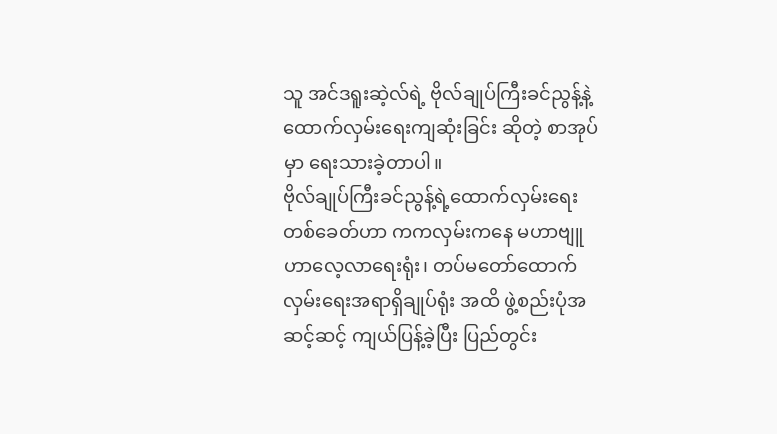သူ အင်ဒရူးဆဲ့လ်ရဲ့ ဗိုလ်ချုပ်ကြီးခင်ညွန့်နဲ့ ထောက်လှမ်းရေးကျဆုံးခြင်း ဆိုတဲ့ စာအုပ်မှာ ရေးသားခဲ့တာပါ။
ဗိုလ်ချုပ်ကြီးခင်ညွန့်ရဲ့ထောက်လှမ်းရေးတစ်ခေတ်ဟာ ကကလှမ်းကနေ မဟာဗျူဟာလေ့လာရေးရုံး၊ တပ်မတော်ထောက်လှမ်းရေးအရာရှိချုပ်ရုံး အထိ ဖွဲ့စည်းပုံအဆင့်ဆင့် ကျယ်ပြန့်ခဲ့ပြီး ပြည်တွင်း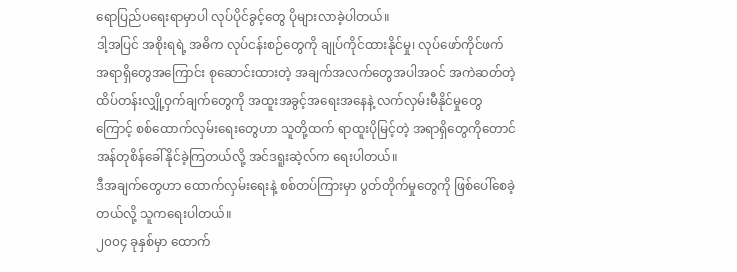ရောပြည်ပရေးရာမှာပါ လုပ်ပိုင်ခွင့်တွေ ပိုများလာခဲ့ပါတယ်။
ဒါ့အပြင် အစိုးရရဲ့ အဓိက လုပ်ငန်းစဉ်တွေကို ချုပ်ကိုင်ထားနိုင်မှု၊ လုပ်ဖော်ကိုင်ဖက် အရာရှိတွေအကြောင်း စုဆောင်းထားတဲ့ အချက်အလက်တွေအပါအဝင် အကဲဆတ်တဲ့ထိပ်တန်းလျှို့ဝှက်ချက်တွေကို အထူးအခွင့်အရေးအနေနဲ့ လက်လှမ်းမီနိုင်မှုတွေကြောင့် စစ်ထောက်လှမ်းရေးတွေဟာ သူတို့ထက် ရာထူးပိုမြင့်တဲ့ အရာရှိတွေကိုတောင် အန်တုစိန်ခေါ်နိုင်ခဲ့ကြတယ်လို့ အင်ဒရူးဆဲ့လ်က ရေးပါတယ်။
ဒီအချက်တွေဟာ ထောက်လှမ်းရေးနဲ့ စစ်တပ်ကြားမှာ ပွတ်တိုက်မှုတွေကို ဖြစ်ပေါ်စေခဲ့တယ်လို့ သူကရေးပါတယ်။
၂၀၀၄ ခုနှစ်မှာ ထောက်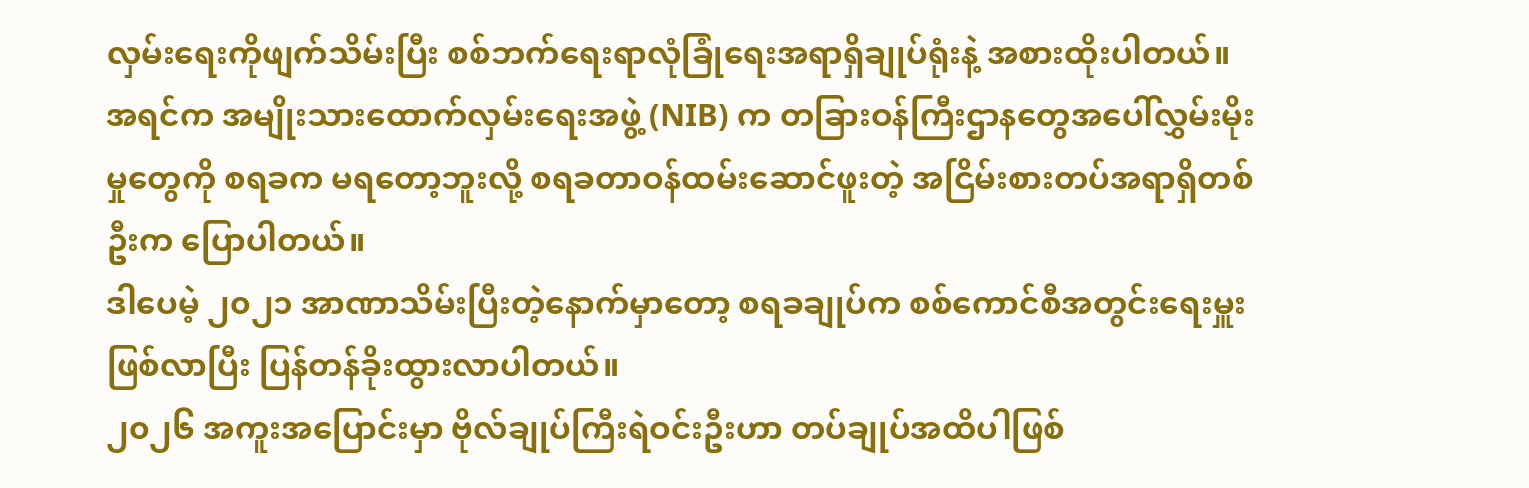လှမ်းရေးကိုဖျက်သိမ်းပြီး စစ်ဘက်ရေးရာလုံခြုံရေးအရာရှိချုပ်ရုံးနဲ့ အစားထိုးပါတယ်။
အရင်က အမျိုးသားထောက်လှမ်းရေးအဖွဲ့ (NIB) က တခြားဝန်ကြီးဌာနတွေအပေါ်လွှမ်းမိုးမှုတွေကို စရခက မရတော့ဘူးလို့ စရခတာဝန်ထမ်းဆောင်ဖူးတဲ့ အငြိမ်းစားတပ်အရာရှိတစ်ဦးက ပြောပါတယ်။
ဒါပေမဲ့ ၂၀၂၁ အာဏာသိမ်းပြီးတဲ့နောက်မှာတော့ စရခချုပ်က စစ်ကောင်စီအတွင်းရေးမှူးဖြစ်လာပြီး ပြန်တန်ခိုးထွားလာပါတယ်။
၂၀၂၆ အကူးအပြောင်းမှာ ဗိုလ်ချုပ်ကြီးရဲဝင်းဦးဟာ တပ်ချုပ်အထိပါဖြစ်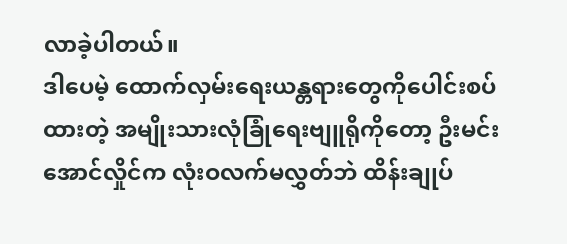လာခဲ့ပါတယ်။
ဒါပေမဲ့ ထောက်လှမ်းရေးယန္တရားတွေကိုပေါင်းစပ်ထားတဲ့ အမျိုးသားလုံခြုံရေးဗျူရိုကိုတော့ ဦးမင်းအောင်လှိုင်က လုံးဝလက်မလွှတ်ဘဲ ထိန်းချုပ်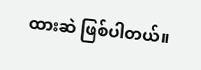ထားဆဲ ဖြစ်ပါတယ်။